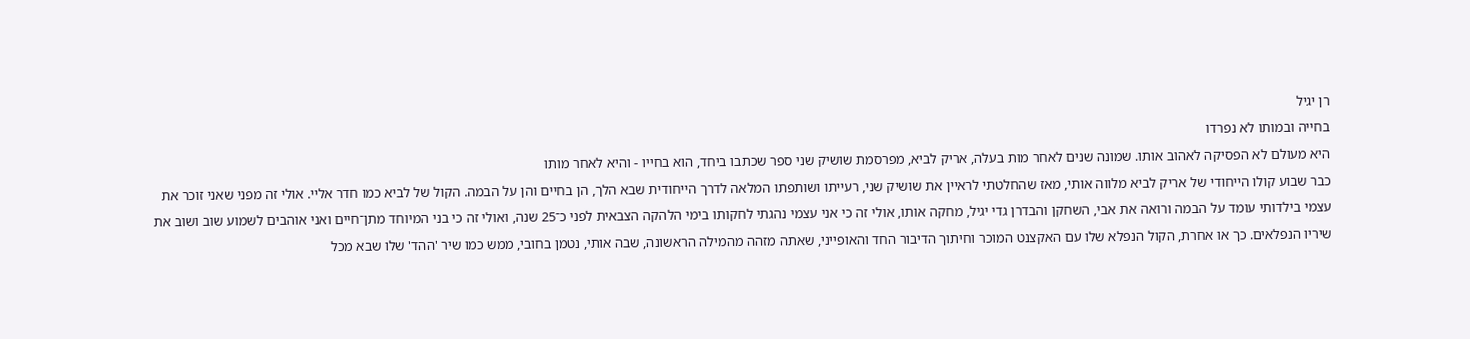רן יגיל
בחייה ובמותו לא נפרדו
היא מעולם לא הפסיקה לאהוב אותו. שמונה שנים לאחר מות בעלה, אריק לביא, מפרסמת שושיק שני ספר שכתבו ביחד, הוא בחייו - והיא לאחר מותו
כבר שבוע קולו הייחודי של אריק לביא מלווה אותי, מאז שהחלטתי לראיין את שושיק שני, רעייתו ושותפתו המלאה לדרך הייחודית שבא הלך, הן בחיים והן על הבמה. הקול של לביא כמו חדר אליי. אולי זה מפני שאני זוכר את עצמי בילדותי עומד על הבמה ורואה את אבי, השחקן והבדרן גדי יגיל, מחקה אותו, אולי זה כי אני עצמי נהגתי לחקותו בימי הלהקה הצבאית לפני כ־25 שנה, ואולי זה כי בני המיוחד מתן־חיים ואני אוהבים לשמוע שוב ושוב את שיריו הנפלאים. כך או אחרת, הקול הנפלא שלו עם האקצנט המוכר וחיתוך הדיבור החד והאופייני, שאתה מזהה מהמילה הראשונה, שבה אותי, נטמן בחובי, ממש כמו שיר 'ההד' שלו שבא מכל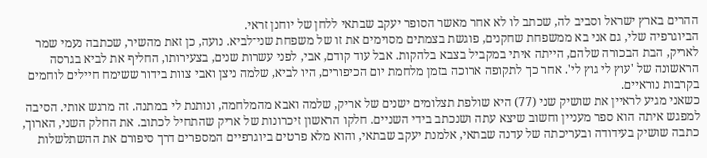ההרים בארץ ישראל וסביב לה, שכתב לו לא אחר מאשר הסופר יעקב שבתאי ללחן של יוחנן זראי.
הביוגרפיה שלי, גם אני בא ממשפחת שחקנים, פוגשת בצמתים מסוימים את זו של משפחת שני־לביא. נועה, כן זאת מהשיר, שכתבה נעמי שמר לאריק, הבת הבכורה שלהם, הייתה איתי במקביל בצבא בלהקות. אבל עוד קודם, אבי, לפני עשרות שנים, בצעירותו, החליף את לביא בגרסה הראשונה של 'עוץ לי גוץ לי'. אחר כך לתקופה ארוכה בזמן מלחמת יום הכיפורים, היו לביא, שלמה ניצן ואבי צוות בידור ששימח חיילים לוחמים בקרבות נוראיים.
כשאני מגיע לראיין את שושיק שני (77) היא שולפת תצלומים ישנים של אריק, שלמה ואבא מהמלחמה, ונותנת לי במתנה. זה מרגש אותי. הסיבה למפגש איתה הוא ספר מעניין וחשוב שיצא עתה ושנכתב בידי השניים. חלקו הראשון זיכרונות של אריק שהתחיל לכתוב. את החלק השני, הארוך, כתבה שושיק בעידודה ובעריכתה של עדנה שבתאי, אלמנת יעקב שבתאי, והוא מלא פרטים ביוגרפיים המספרים דרך סיפורם את ההשתלשלות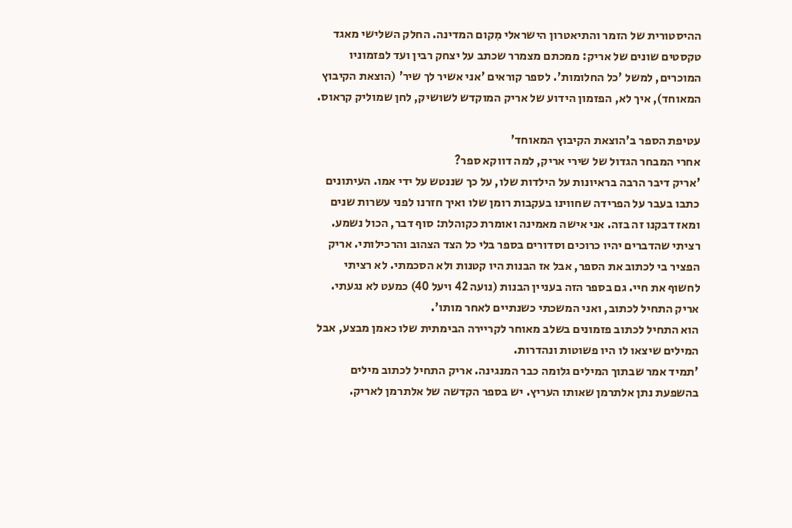ההיסטורית של הזמר והתיאטרון הישראלי מִקום המדינה. החלק השלישי מאגד טקסטים שונים של אריק: ממכתם מצמרר שכתב על יצחק רבין ועד לפזמוניו המוכרים, למשל 'כל החלומות'. לספר קוראים 'אני אשיר לך שיר' (הוצאת הקיבוץ המאוחד), איך לא, הפזמון הידוע של אריק המוקדש לשושיק, לחן שמוליק קראוס.

עטיפת הספר ב'הוצאת הקיבוץ המאוחד'
אחרי המבחר הגדול של שירי אריק, למה דווקא ספר?
'אריק דיבר הרבה בראיונות על הילדות שלו, על כך שננטש על ידי אמו. העיתונים כתבו בעבר על הפרידה שחווינו בעקבות רומן שלו ואיך חזרנו לפני עשרות שנים ומאז דבקנו זה בזה. אני אישה מאמינה ואומרת כקוהלת: סוף דבר, הכול נשמע. רציתי שהדברים יהיו כרוכים וסדורים בספר בלי כל הצד הצהוב והרכילותי. אריק הפציר בי לכתוב את הספר, אבל אז הבנות היו קטנות ולא הסכמתי. לא רציתי לחשוף את חיי. גם בספר הזה בעניין הבנות (נועה 42 ויעל 40) כמעט לא נגעתי. אריק התחיל לכתוב, ואני המשכתי כשנתיים לאחר מותו'.
הוא התחיל לכתוב פזמונים בשלב מאוחר לקריירה הבימתית שלו כאמן מבצע, אבל המילים שיצאו לו היו פשוטות ונהדרות.
'תמיד אמר שבתוך המילים גלומה כבר המנגינה. אריק התחיל לכתוב מילים בהשפעת נתן אלתרמן שאותו העריץ. יש בספר הקדשה של אלתרמן לאריק.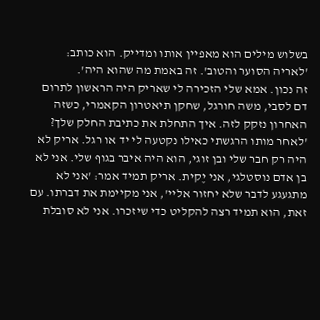בשלוש מילים הוא מאפיין אותו ומדייק. הוא כותב: 'לאריה הסוער והטוב'. זה באמת מה שהוא היה'.
זה נכון. אמא שלי הזכירה לי שאריק היה הראשון לתרום דם לסבי, משה חורגל, שחקן תיאטרון הקאמרי, כשזה האחרון נזקק לזה. איך התחלת את כתיבת החלק שלך?
'לאחר מותו הרגשתי כאילו נקטעה לי יד או רגל. אריק לא היה רק חבר שלי ובן זוגי, הוא היה איבר בגוף שלי. אני לא בן אדם נוסטלגי, אני יֶקית. אריק תמיד אמר: 'אני לא מתגעגע לדבר שלא יחזור אליי', אני מקיימת את דברתו. עם זאת, הוא תמיד רצה להקליט כדי שיזכרו. אני לא סובלת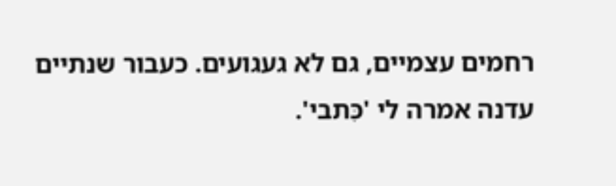רחמים עצמיים, גם לא געגועים. כעבור שנתיים עדנה אמרה לי 'כִּתבי'.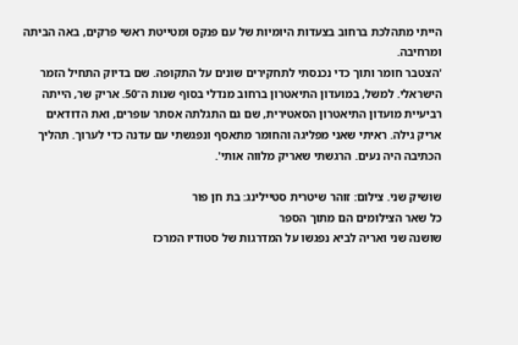הייתי מתהלכת ברחוב בצעדות היומיות של עם פנקס ומטייטת ראשי פרקים, באה הביתה ומרחיבה.
'הצטבר חומר ותוך כדי נכנסתי לתחקירים שונים על התקופה. שם בדיוק התחיל הזמר הישראלי. למשל, במועדון התיאטרון ברחוב מנדלי בסוף שנות ה־50. אריק שר, הייתה רביעיית מועדון התיאטרון הסאטירית, שם גם התגלתה אסתר עופרים, ואת הדודאים אריק גילה. ראיתי שאני מפליגה והחומר מתאסף ונפגשתי עם עדנה כדי לערוך. תהליך הכתיבה היה נעים. הרגשתי שאריק מלווה אותי'.

שושיק שני. צילום: זוהר שיטרית סטיילינג: בת חן פור
כל שאר הצילומים הם מתוך הספר
שושנה שני ואריה לביא נפגשו על המדרגות של סטודיו המרכז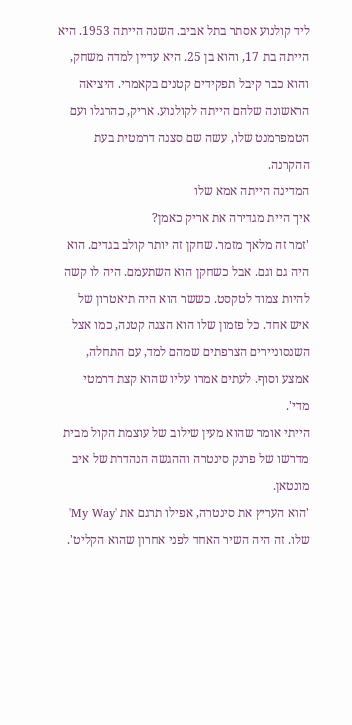ליד קולנוע אסתר בתל אביב. השנה הייתה 1953. היא הייתה בת 17, והוא בן 25. היא עדיין למדה משחק, והוא כבר קיבל תפקידים קטנים בקאמרי. היציאה הראשונה שלהם הייתה לקולנוע. אריק, כהרגלו ועם הטמפרמנט שלו, עשה שם סצנה דרמטית בעת ההקרנה.
המדינה הייתה אמא שלו
איך היית מגדירה את אריק כאמן?
'זמר זה מלאך מזמר. שחקן זה יותר קולב בגדים. הוא היה גם וגם. אבל כשחקן הוא השתעמם. היה לו קשה להיות צמוד לטקסט. כששר הוא היה תיאטרון של איש אחד. כל פזמון שלו הוא הצגה קטנה, כמו אצל השנסוניירים הצרפתים שמהם למד, עם התחלה, אמצע וסוף. לעתים אמרו עליו שהוא קצת דרמטי מדי'.
הייתי אומר שהוא מעין שילוב של עוצמת הקול מבית מדרשו של פרנק סינטרה וההגשה הנהדרת של איב מונטאן.
'הוא העריץ את סינטרה, אפילו תרגם את 'My Way' שלו. זה היה השיר האחד לפני אחרון שהוא הקליט'.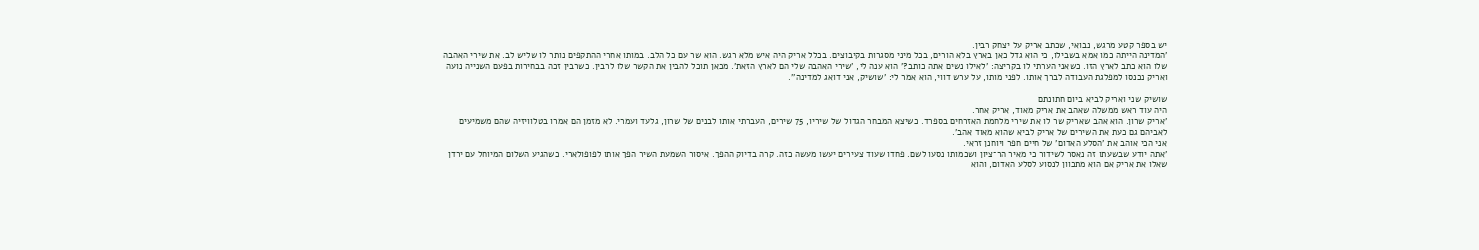יש בספר קטע מרגש, נבואי, שכתב אריק על יצחק רבין.
'המדינה הייתה כמו אמא בשבילו, כי הוא גדל כאן בארץ בלא הורים, בכל מיני מסגרות בקיבוצים. בכלל אריק היה איש מלא רגש. הוא שר עם כל הלב. במותו אחרי ההתקפים נותר לו שליש לב. את שירי האהבה שלו הוא כתב לארץ הזו. כשאני הערתי לו בקריצה: 'לאילו נשים אתה כותב?' הוא ענה לי, 'שירי האהבה שלי הם לארץ הזאת'. מכאן תוכל להבין את הקשר שלו לרבין. כשרבין זכה בבחירות בפעם השנייה נועה ואריק נכנסו למפלגת העבודה לברך אותו. לפני מותו, על ערש דווי, הוא אמר לי: 'שושיק, אני דואג למדינה''.

שושיק שני ואריק לביא ביום חתונתם
היה עוד ראש ממשלה שאהב את אריק מאוד, אריק אחר.
'אריק שרון. הוא אהב שאריק שר לו את שירי מלחמת האזרחים בספרד. כשיצא המבחר הגדול של שיריו, 75 שירים, העברתי אותו לבנים של שרון, גלעד ועמרי. לא מזמן הם אמרו בטלוויזיה שהם משמיעים לאביהם גם כעת את השירים של אריק לביא שהוא מאוד אהב'.
אני הכי אוהב את 'הסלע האדום' של חיים חפר ויוחנן זראי.
'אתה יודע שבשעתו זה נאסר לשידור כי מאיר הר־ציון ושכמותו נסעו לשם. פחדו שעוד צעירים יעשו מעשה כזה. קרה בדיוק ההפך. איסור השמעת השיר הפך אותו לפופולארי. כשהגיע השלום המיוחל עם ירדן שאלו את אריק אם הוא מתכוון לנסוע לסלע האדום, והוא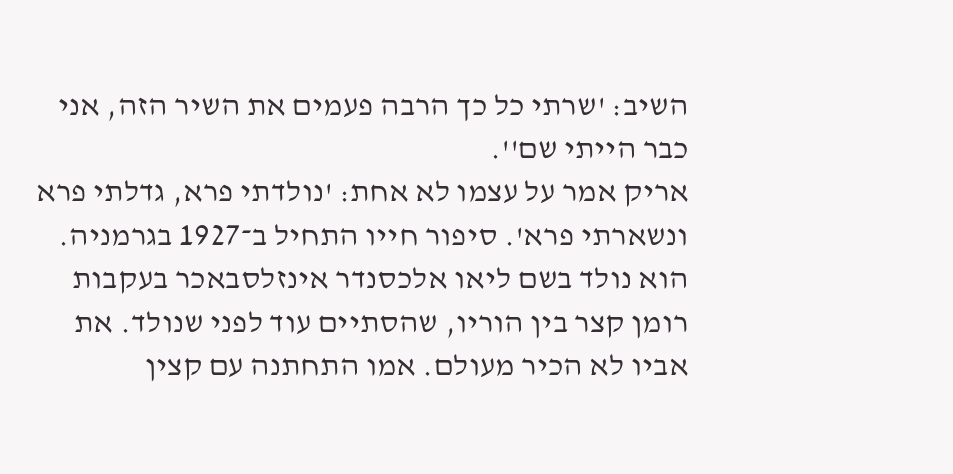השיב: 'שרתי כל כך הרבה פעמים את השיר הזה, אני כבר הייתי שם''.
אריק אמר על עצמו לא אחת: 'נולדתי פרא, גדלתי פרא ונשארתי פרא'. סיפור חייו התחיל ב־1927 בגרמניה. הוא נולד בשם ליאו אלכסנדר אינזלסבאכר בעקבות רומן קצר בין הוריו, שהסתיים עוד לפני שנולד. את אביו לא הכיר מעולם. אמו התחתנה עם קצין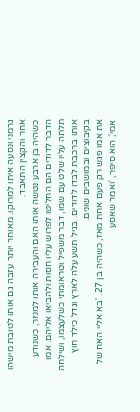גרמני ונסעה איתו למרוקו. מאוחר יותר עזבה גם אותו לטובת מישהו אחר והקצין התאבד.
כשהיה בן ארבע נטשה אותו האם והעבירה אותו למנזר, כשנודע הדבר לדודים הם החליטו לפרוש עליו חסות ולהביאו אליהם. אמו תלתה עליו שלט עם שמו, דבר משפיל וטראומתי כשלעצמו, ושילחה אותו ברכבת לבדו לדודים. בגיל תשע עלה לארץ וגדל כילד חוץ בקיבוצים ובמושבים שונים.
את אמו פגש רק פעם אחת מאז, כשהיה בן 27. 'בא אליי האח של אמי', הוא סיפר, 'ואמר שאסע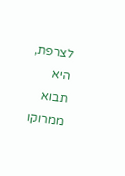לצרפת, היא תבוא ממרוקו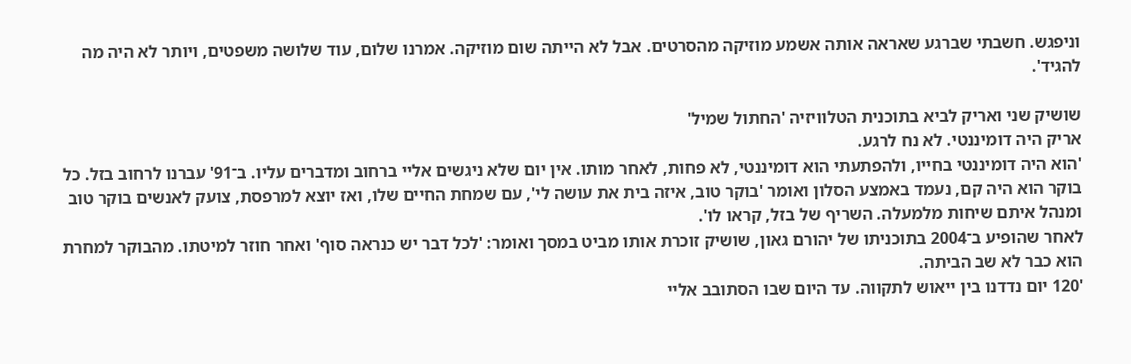וניפגש. חשבתי שברגע שאראה אותה אשמע מוזיקה מהסרטים. אבל לא הייתה שום מוזיקה. אמרנו שלום, עוד שלושה משפטים, ויותר לא היה מה להגיד'.

שושיק שני ואריק לביא בתוכנית הטלוויזיה 'החתול שמיל'
אריק היה דומיננטי. לא נח לרגע.
'הוא היה דומיננטי בחייו, ולהפתעתי הוא דומיננטי, לא פחות, לאחר מותו. אין יום שלא ניגשים אליי ברחוב ומדברים עליו. ב־91' עברנו לרחוב בזל. כל בוקר הוא היה קם, נעמד באמצע הסלון ואומר 'בוקר טוב, איזה בית את עושה לי', עם שמחת החיים שלו, ואז יוצא למרפסת, צועק לאנשים בוקר טוב ומנהל איתם שיחות מלמעלה. השריף של בזל, קראו לו'.
לאחר שהופיע ב־2004 בתוכניתו של יהורם גאון, שושיק זוכרת אותו מביט במסך ואומר: 'לכל דבר יש כנראה סוף' ואחר חוזר למיטתו. מהבוקר למחרת הוא כבר לא שב הביתה.
'120 יום נדדנו בין ייאוש לתקווה. עד היום שבו הסתובב אליי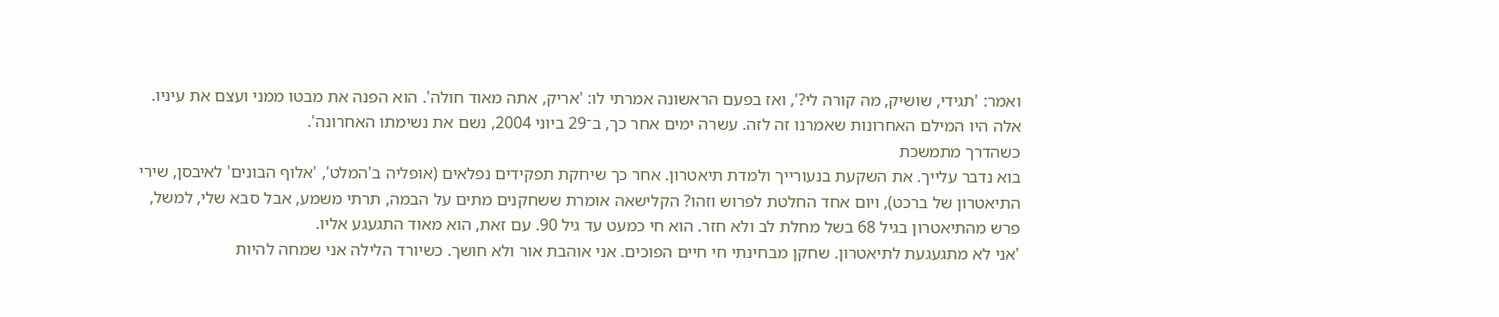ואמר: 'תגידי, שושיק, מה קורה לי?', ואז בפעם הראשונה אמרתי לו: 'אריק, אתה מאוד חולה'. הוא הפנה את מבטו ממני ועצם את עיניו. אלה היו המילם האחרונות שאמרנו זה לזה. עשרה ימים אחר כך, ב־29 ביוני 2004, נשם את נשימתו האחרונה'.
כשהדרך מתמשכת
בוא נדבר עלייך. את השקעת בנעורייך ולמדת תיאטרון. אחר כך שיחקת תפקידים נפלאים (אופליה ב'המלט', 'אלוף הבונים' לאיבסן, שירי התיאטרון של ברכט), ויום אחד החלטת לפרוש וזהו? הקלישאה אומרת ששחקנים מתים על הבמה, תרתי משמע, אבל סבא שלי, למשל, פרש מהתיאטרון בגיל 68 בשל מחלת לב ולא חזר. הוא חי כמעט עד גיל 90. עם זאת, הוא מאוד התגעגע אליו.
'אני לא מתגעגעת לתיאטרון. שחקן מבחינתי חי חיים הפוכים. אני אוהבת אור ולא חושך. כשיורד הלילה אני שמחה להיות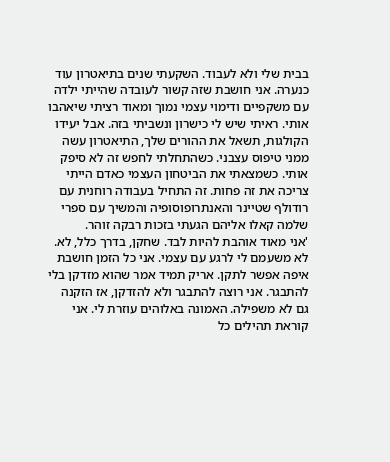בבית שלי ולא לעבוד. השקעתי שנים בתיאטרון עוד כנערה. אני חושבת שזה קשור לעובדה שהייתי ילדה עם משקפיים ודימוי עצמי נמוך ומאוד רציתי שיאהבו אותי. ראיתי שיש לי כישרון ונשביתי בזה. אבל יעידו הקולגות, תשאל את ההורים שלך, התיאטרון עשה ממני טיפוס עצבני. כשהתחלתי לחפש זה לא סיפק אותי. כשמצאתי את הביטחון העצמי כאדם הייתי צריכה את זה פחות. זה התחיל בעבודה רוחנית עם רודולף שטיינר והאנתרופוסופיה והמשיך עם ספרי שלמה קאלו אליהם הגעתי בזכות רבקה זוהר.
'אני מאוד אוהבת להיות לבד. שחקן, בדרך כלל, לא. לא משעמם לי לרגע עם עצמי. אני כל הזמן חושבת איפה אפשר לתקן. אריק תמיד אמר שהוא מזדקן בלי להתבגר. אני רוצה להתבגר ולא להזדקן, אז הזקנה גם לא משפילה. האמונה באלוהים עוזרת לי. אני קוראת תהילים כל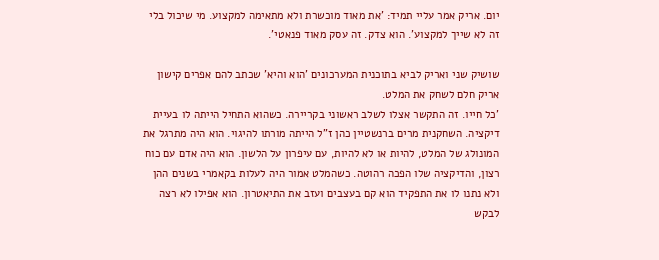יום. אריק אמר עליי תמיד: 'את מאוד מוכשרת ולא מתאימה למקצוע. מי שיכול בלי זה לא שייך למקצוע'. הוא צדק. זה עסק מאוד פנאטי'.

שושיק שני ואריק לביא בתוכנית המערכונים 'הוא והיא' שכתב להם אפרים קישון
אריק חלם לשחק את המלט.
'כל חייו. זה התקשר אצלו לשלב ראשוני בקריירה. כשהוא התחיל הייתה לו בעיית דיקציה. השחקנית מרים ברנשטיין כהן ז"ל הייתה מורתו להיגוי. הוא היה מתרגל את המונולג של המלט, להיות או לא להיות, עם עיפרון על הלשון. הוא היה אדם עם כוח רצון, והדיקציה שלו הפכה רהוטה. כשהמלט אמור היה לעלות בקאמרי בשנים ההן ולא נתנו לו את התפקיד הוא קם בעצבים ועזב את התיאטרון. הוא אפילו לא רצה לבקש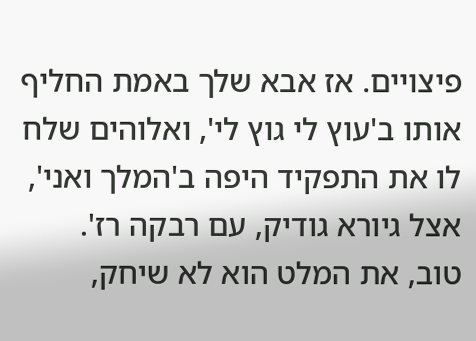פיצויים. אז אבא שלך באמת החליף אותו ב'עוץ לי גוץ לי', ואלוהים שלח לו את התפקיד היפה ב'המלך ואני', אצל גיורא גודיק, עם רבקה רז'.
טוב, את המלט הוא לא שיחק,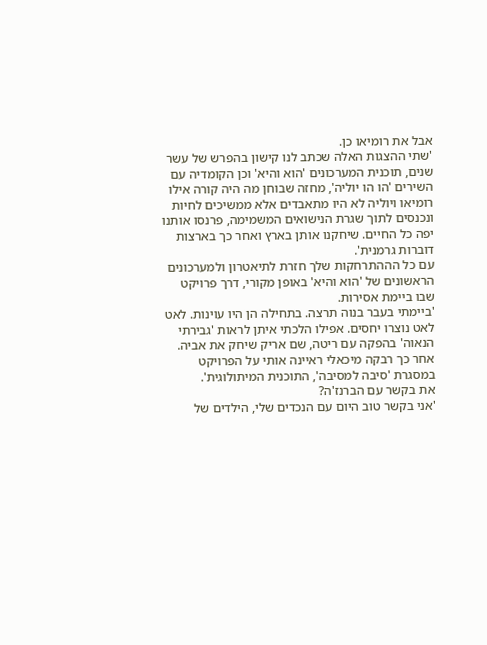אבל את רומיאו כן.
'שתי ההצגות האלה שכתב לנו קישון בהפרש של עשר שנים, תוכנית המערכונים 'הוא והיא' וכן הקומדיה עם השירים 'הו הו יוליה', מחזה שבוחן מה היה קורה אילו רומיאו ויוליה לא היו מתאבדים אלא ממשיכים לחיות ונכנסים לתוך שגרת הנישואים המשמימה, פרנסו אותנו יפה כל החיים. שיחקנו אותן בארץ ואחר כך בארצות דוברות גרמנית'.
עם כל הההתרחקות שלך חזרת לתיאטרון ולמערכונים הראשונים של 'הוא והיא' באופן מקורי, דרך פרויקט שבו ביימת אסירות.
'ביימתי בעבר בנוה תרצה. בתחילה הן היו עוינות. לאט לאט נוצרו יחסים. אפילו הלכתי איתן לראות 'גבירתי הנאוה' בהפקה עם ריטה, שם אריק שיחק את אביה. אחר כך רבקה מיכאלי ראיינה אותי על הפרויקט במסגרת 'סיבה למסיבה', התוכנית המיתולוגית'.
את בקשר עם הברנז'ה?
'אני בקשר טוב היום עם הנכדים שלי, הילדים של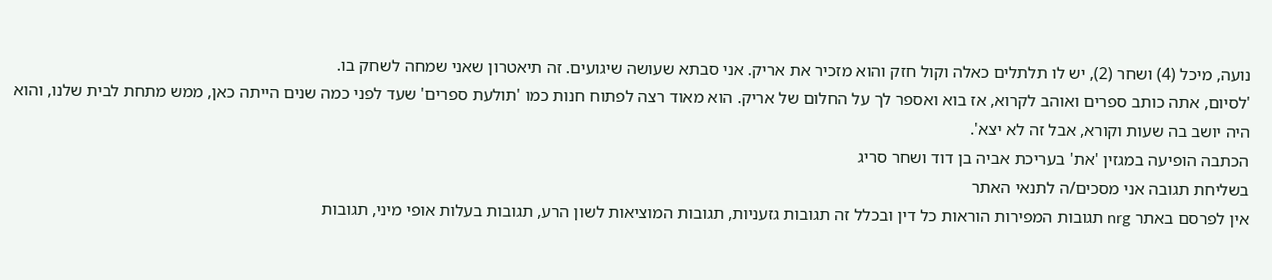נועה, מיכל (4) ושחר (2), יש לו תלתלים כאלה וקול חזק והוא מזכיר את אריק. אני סבתא שעושה שיגועים. זה תיאטרון שאני שמחה לשחק בו.
'לסיום, אתה כותב ספרים ואוהב לקרוא, אז בוא ואספר לך על החלום של אריק. הוא מאוד רצה לפתוח חנות כמו 'תולעת ספרים' שעד לפני כמה שנים הייתה כאן, ממש מתחת לבית שלנו, והוא היה יושב בה שעות וקורא, אבל זה לא יצא'.
הכתבה הופיעה במגזין 'את' בעריכת אביה בן דוד ושחר סריג
בשליחת תגובה אני מסכים/ה לתנאי האתר
אין לפרסם באתר nrg תגובות המפירות הוראות כל דין ובכלל זה תגובות גזעניות, תגובות המוציאות לשון הרע, תגובות בעלות אופי מיני, תגובות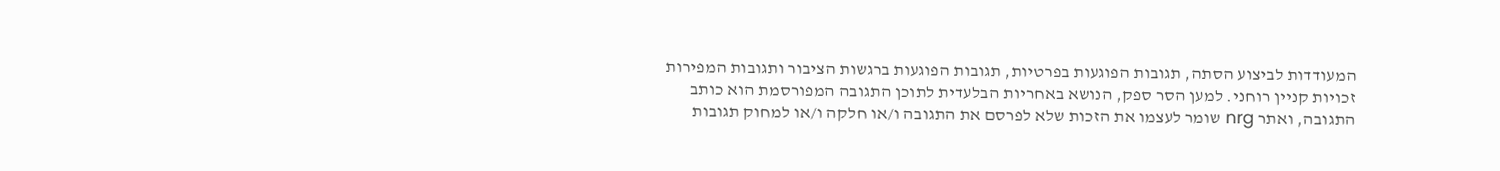המעודדות לביצוע הסתה, תגובות הפוגעות בפרטיות, תגובות הפוגעות ברגשות הציבור ותגובות המפירות זכויות קניין רוחני. למען הסר ספק, הנושא באחריות הבלעדית לתוכן התגובה המפורסמת הוא כותב התגובה, ואתר nrg שומר לעצמו את הזכות שלא לפרסם את התגובה ו/או חלקה ו/או למחוק תגובות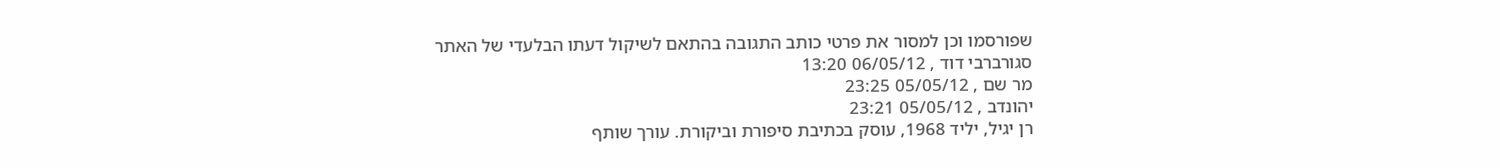שפורסמו וכן למסור את פרטי כותב התגובה בהתאם לשיקול דעתו הבלעדי של האתר
סגורברבי דוד , 06/05/12 13:20
מר שם , 05/05/12 23:25
יהונדב , 05/05/12 23:21
רן יגיל, יליד 1968, עוסק בכתיבת סיפורת וביקורת. עורך שותף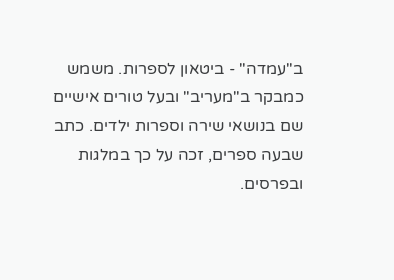ב"עמדה" - ביטאון לספרות. משמש כמבקר ב"מעריב" ובעל טורים אישיים שם בנושאי שירה וספרות ילדים. כתב שבעה ספרים, זכה על כך במלגות ובפרסים.